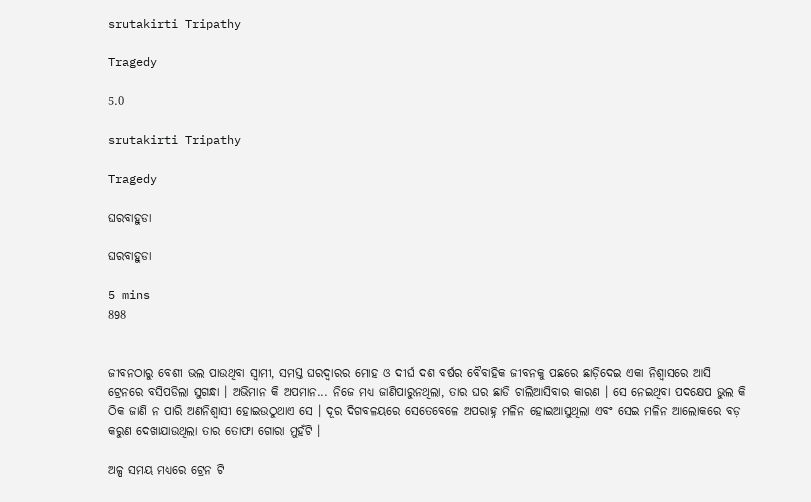srutakirti Tripathy

Tragedy

5.0

srutakirti Tripathy

Tragedy

ଘରବାହୁଡା

ଘରବାହୁଡା

5 mins
898


ଜୀବନଠାରୁ ବେଶୀ ଭଲ ପାଉଥିବା ସ୍ୱାମୀ, ସମସ୍ତ ଘରଦ୍ୱାରର ମୋହ ଓ ଦୀର୍ଘ ଦଶ ବର୍ଷର ବୈବାହିକ ଜୀବନକୁ ପଛରେ ଛାଡ଼ିଦେଇ ଏକା ନିଶ୍ୱାସରେ ଆସି ଟ୍ରେନରେ ବସିପଡିଲା ସୁଗନ୍ଧା । ଅଭିମାନ କି ଅପମାନ... ନିଜେ ମଧ୍ୟ ଜାଣିପାରୁନଥିଲା, ତାର ଘର ଛାଡି ଚାଲିଆସିବାର କାରଣ । ସେ ନେଇଥିବା ପଦକ୍ଷେପ ଭୁଲ କି ଠିକ ଜାଣି ନ ପାରି ଅଣନିଶ୍ୱାସୀ ହୋଇଉଠୁଥାଏ ସେ । ଦୂର ଦିଗବଳୟରେ ସେତେବେଳେ ଅପରାହ୍ନ ମଳିନ ହୋଇଆସୁଥିଲା ଏବଂ ସେଇ ମଳିନ ଆଲୋକରେ ବଡ଼ କରୁଣ ଦେଖାଯାଉଥିଲା ତାର ତୋଫା ଗୋରା ମୁହଁଟି ।

ଅଳ୍ପ ସମୟ ମଧ୍ୟରେ ଟ୍ରେନ ଟି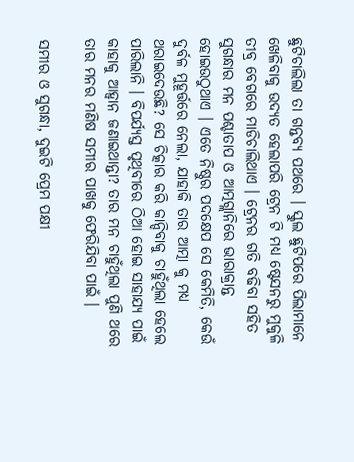ଛୁଟିଚାଲିଲା ତା ଗନ୍ତବ୍ୟ ପଥରେ । ସ୍କୁଲ ଛୁଟିପରେ ପିଲାମାନେ ଖେଳିବାକୁ ଉଦ୍ୟତ ହେଲାପରି ଟ୍ରେନ ଟି ମଧ୍ୟ ଷ୍ଟେସନରୁ ମୁକୁଳି ତୀବ୍ର ବେଗରେ ମାଡିଚାଲିଥାଏ । ଟ୍ରେନର ଗତି ବଢିବା ସହିତ ସୁଗନ୍ଧାର ମନ ପଶ୍ଚାତାପ ଓ ଆତ୍ମଗ୍ଲାନିରେ ଭାରାକ୍ରାନ୍ତ ହୋଇଉଠୁଥାଏ । ଏତେ ନିଷ୍ଠୁର ପଦକ୍ଷେପ ସେ କେମିତି, କେଉଁ ଦୁର୍ବଳ ମୁହୂର୍ତ୍ତରେ ନେଲା, ଯାହାକି ତାର ଆତ୍ମା କୁ ମଧ୍ୟ ଥରାଇଦେଉଛି? ସେ ଚିତ୍କାର କରି କାନ୍ଦିବାକୁ ଚାହୁଁଥିଲା ହେଲେ ପାରିଲାନି । ବିପର୍ଯ୍ୟସ୍ତ ପୃଥିବୀରେ ଠିଆ ହୋଇ ସାହାଯ୍ୟ ପାଇଁ କାହାକୁ ଆହ୍ୱାନ ଜଣାଇଥାନ୍ତା? ତାର ମନ ଚାହୁଁଥିଲା ପୁଣି ଥରେ ତାର ମନର ମଣିଷ ସମୀର ପାଖକୁ ଫେରିଯିବା ପାଇଁ ।

ସମୀର ଓ ସୁଗନ୍ଧା, ଦୁଇଟି ପ୍ରେମ ପକ୍ଷୀ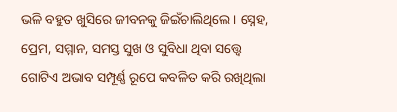ଭଳି ବହୁତ ଖୁସିରେ ଜୀବନକୁ ଜିଇଁଚାଲିଥିଲେ । ସ୍ନେହ, ପ୍ରେମ, ସମ୍ମାନ, ସମସ୍ତ ସୁଖ ଓ ସୁବିଧା ଥିବା ସତ୍ତ୍ୱେ ଗୋଟିଏ ଅଭାବ ସମ୍ପୂର୍ଣ୍ଣ ରୂପେ କବଳିତ କରି ରଖିଥିଲା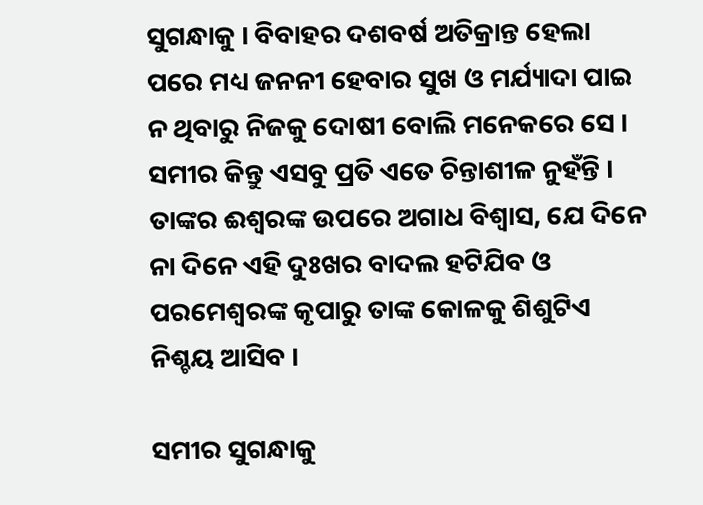ସୁଗନ୍ଧାକୁ । ବିବାହର ଦଶବର୍ଷ ଅତିକ୍ରାନ୍ତ ହେଲା ପରେ ମଧ୍ୟ ଜନନୀ ହେବାର ସୁଖ ଓ ମର୍ଯ୍ୟାଦା ପାଇ ନ ଥିବାରୁ ନିଜକୁ ଦୋଷୀ ବୋଲି ମନେକରେ ସେ । ସମୀର କିନ୍ତୁ ଏସବୁ ପ୍ରତି ଏତେ ଚିନ୍ତାଶୀଳ ନୁହଁନ୍ତି । ତାଙ୍କର ଈଶ୍ୱରଙ୍କ ଉପରେ ଅଗାଧ ବିଶ୍ୱାସ, ଯେ ଦିନେ ନା ଦିନେ ଏହି ଦୁଃଖର ବାଦଲ ହଟିଯିବ ଓ ପରମେଶ୍ୱରଙ୍କ କୃପାରୁ ତାଙ୍କ କୋଳକୁ ଶିଶୁଟିଏ ନିଶ୍ଚୟ ଆସିବ ।

ସମୀର ସୁଗନ୍ଧାକୁ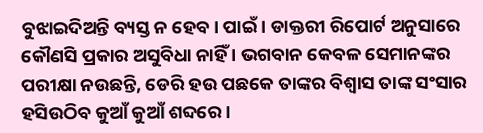ବୁଝାଇଦିଅନ୍ତି ବ୍ୟସ୍ତ ନ ହେବ। ପାଇଁ । ଡାକ୍ତରୀ ରିପୋର୍ଟ ଅନୁସାରେ କୌଣସି ପ୍ରକାର ଅସୁବିଧା ନାହିଁ । ଭଗବାନ କେବଳ ସେମାନଙ୍କର ପରୀକ୍ଷା ନଉଛନ୍ତି, ଡେରି ହଉ ପଛକେ ତାଙ୍କର ବିଶ୍ୱାସ ତାଙ୍କ ସଂସାର ହସିଉଠିବ କୁଆଁ କୁଆଁ ଶବ୍ଦରେ ।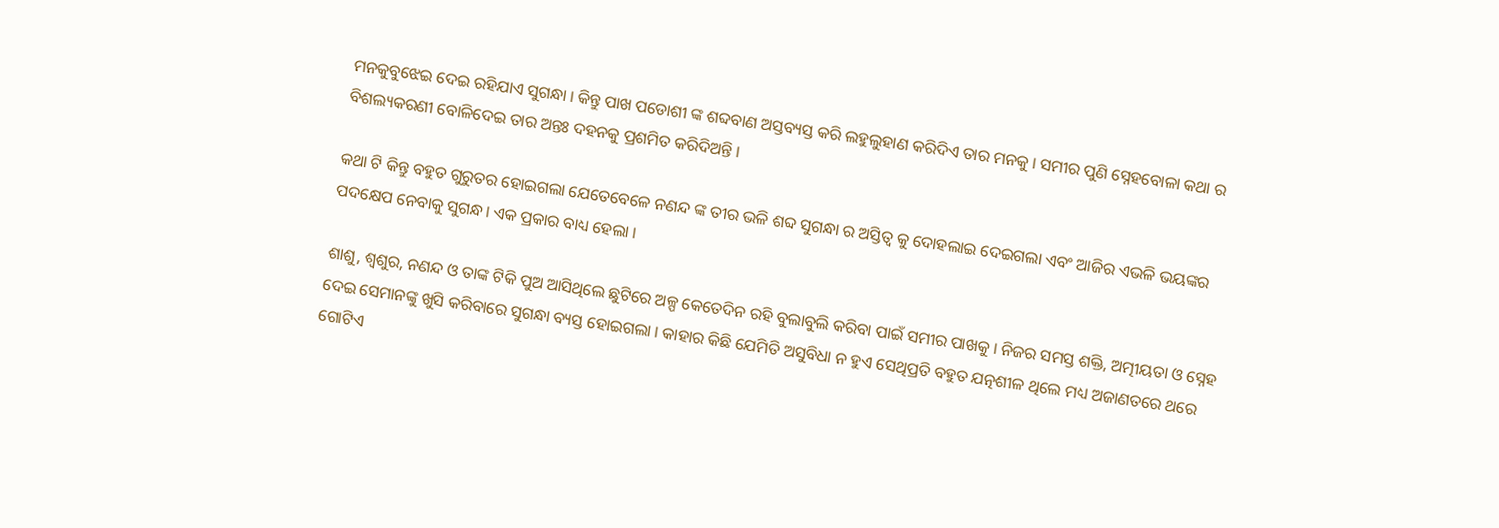ମନକୁବୁଝେଇ ଦେଇ ରହିଯାଏ ସୁଗନ୍ଧା । କିନ୍ତୁ ପାଖ ପଡୋଶୀ ଙ୍କ ଶବ୍ଦବାଣ ଅସ୍ତବ୍ୟସ୍ତ କରି ଲହୁଲୁହାଣ କରିଦିଏ ତାର ମନକୁ । ସମୀର ପୁଣି ସ୍ନେହବୋଳା କଥା ର ବିଶଲ୍ୟକରଣୀ ବୋଳିଦେଇ ତାର ଅନ୍ତଃ ଦହନକୁ ପ୍ରଶମିତ କରିଦିଅନ୍ତି ।

କଥା ଟି କିନ୍ତୁ ବହୁତ ଗୁରୁତର ହୋଇଗଲା ଯେତେବେଳେ ନଣନ୍ଦ ଙ୍କ ତୀର ଭଳି ଶବ୍ଦ ସୁଗନ୍ଧା ର ଅସ୍ତିତ୍ବ କୁ ଦୋହଲାଇ ଦେଇଗଲା ଏବଂ ଆଜିର ଏଭଳି ଭୟଙ୍କର ପଦକ୍ଷେପ ନେବାକୁ ସୁଗନ୍ଧ। ଏକ ପ୍ରକାର ବାଧ୍ୟ ହେଲା ।

ଶାଶୁ, ଶ୍ୱଶୁର, ନଣନ୍ଦ ଓ ତାଙ୍କ ଟିକି ପୁଅ ଆସିଥିଲେ ଛୁଟିରେ ଅଳ୍ପ କେତେଦିନ ରହି ବୁଲାବୁଲି କରିବା ପାଇଁ ସମୀର ପାଖକୁ । ନିଜର ସମସ୍ତ ଶକ୍ତି, ଅତ୍ମୀୟତା ଓ ସ୍ନେହ ଦେଇ ସେମାନଙ୍କୁ ଖୁସି କରିବାରେ ସୁଗନ୍ଧା ବ୍ୟସ୍ତ ହୋଇଗଲା । କାହାର କିଛି ଯେମିତି ଅସୁବିଧା ନ ହୁଏ ସେଥିପ୍ରତି ବହୁତ ଯତ୍ନଶୀଳ ଥିଲେ ମଧ୍ୟ ଅଜାଣତରେ ଥରେ ଗୋଟିଏ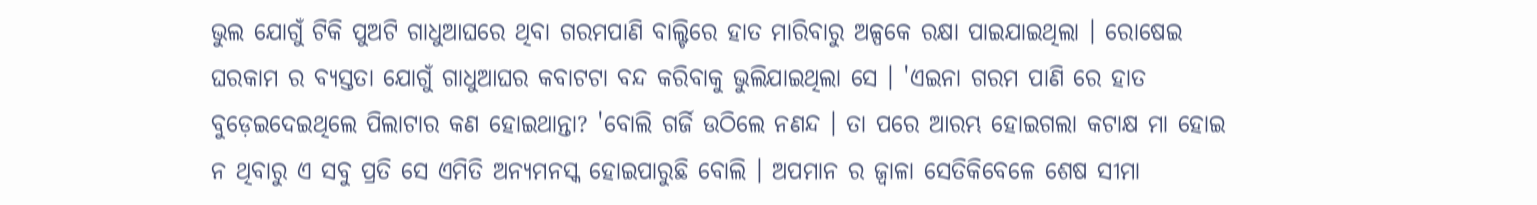ଭୁଲ ଯୋଗୁଁ ଟିକି ପୁଅଟି ଗାଧୁଆଘରେ ଥିବା ଗରମପାଣି ବାଲ୍ଟିରେ ହାତ ମାରିବାରୁ ଅଳ୍ପକେ ରକ୍ଷା ପାଇଯାଇଥିଲା । ରୋଷେଇ ଘରକାମ ର ବ୍ୟସ୍ତତା ଯୋଗୁଁ ଗାଧୁଆଘର କବାଟଟା ବନ୍ଦ କରିବାକୁ ଭୁଲିଯାଇଥିଲା ସେ । 'ଏଇନା ଗରମ ପାଣି ରେ ହାତ ବୁଡ଼େଇଦେଇଥିଲେ ପିଲାଟାର କଣ ହୋଇଥାନ୍ତା? 'ବୋଲି ଗର୍ଜି ଉଠିଲେ ନଣନ୍ଦ । ତା ପରେ ଆରମ୍ଭ ହୋଇଗଲା କଟାକ୍ଷ ମା ହୋଇ ନ ଥିବାରୁ ଏ ସବୁ ପ୍ରତି ସେ ଏମିତି ଅନ୍ୟମନସ୍କ ହୋଇପାରୁଛି ବୋଲି । ଅପମାନ ର ଜ୍ୱାଳା ସେତିକିବେଳେ ଶେଷ ସୀମା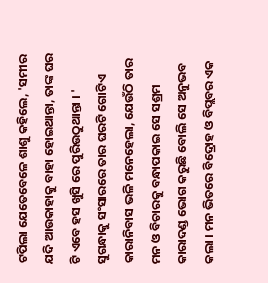ଟପିଲା ଯେତେବେଳେ ଶାଶୁ କହିଲେ, 'ସମୀର ଯଦି ଆଉକାହାକୁ ବାହା ହୋଇଥାନ୍ତା, ତାଙ୍କ ଘର ଟି ଏବେ ହସ ଖୁସି ରେ ପୁରିଉଠୁଥାନ୍ତା । ' ସୁଗନ୍ଧାକୁ ସଂସାରରେ ତାର ଘରଟି ଗୋଟିଏ କାରାନିବାସ ଭଳି ମନେହେଲା, ଯେଉଁଠି ତାର ମନ ଓ ବିଚାରକୁ ବନ୍ଧାପକାଇ ସେ ସଶ୍ରମ କାରାଦଣ୍ଡ ଭୋଗ କରୁଛି ବୋଲି ସେ ଅନୁଭବ କଲା । ମନ ଭିତରେ ବିଦ୍ରୋହ ଓ ବିପ୍ଲବର ଏକ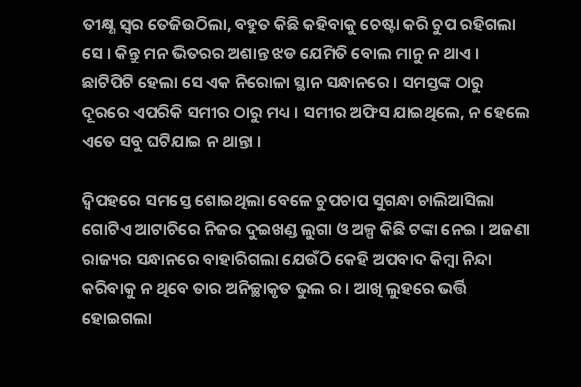ତୀକ୍ଷ୍ଣ ସ୍ୱର ତେଜିଉଠିଲା, ବହୁତ କିଛି କହିବାକୁ ଚେଷ୍ଟା କରି ଚୁପ ରହିଗଲା ସେ । କିନ୍ତୁ ମନ ଭିତରର ଅଶାନ୍ତ ଝଡ ଯେମିତି ବୋଲ ମାନୁ ନ ଥାଏ । ଛାଟିପିଟି ହେଲା ସେ ଏକ ନିରୋଳା ସ୍ଥାନ ସନ୍ଧାନରେ । ସମସ୍ତଙ୍କ ଠାରୁ ଦୂରରେ ଏପରିକି ସମୀର ଠାରୁ ମଧ୍ୟ । ସମୀର ଅଫିସ ଯାଇଥିଲେ, ନ ହେଲେ ଏତେ ସବୁ ଘଟିଯାଇ ନ ଥାନ୍ତା ।

ଦ୍ବିପହରେ ସମସ୍ତେ ଶୋଇଥିଲା ବେଳେ ଚୁପଚାପ ସୁଗନ୍ଧା ଚାଲିଆସିଲା ଗୋଟିଏ ଆଟାଚିରେ ନିଜର ଦୁଇଖଣ୍ଡ ଲୁଗା ଓ ଅଳ୍ପ କିଛି ଟଙ୍କା ନେଇ । ଅଜଣା ରାଜ୍ୟର ସନ୍ଧାନରେ ବାହାରିଗଲା ଯେଉଁଠି କେହି ଅପବାଦ କିମ୍ବା ନିନ୍ଦା କରିବାକୁ ନ ଥିବେ ତାର ଅନିଚ୍ଛାକୃତ ଭୁଲ ର । ଆଖି ଲୁହରେ ଭର୍ତ୍ତି ହୋଇଗଲା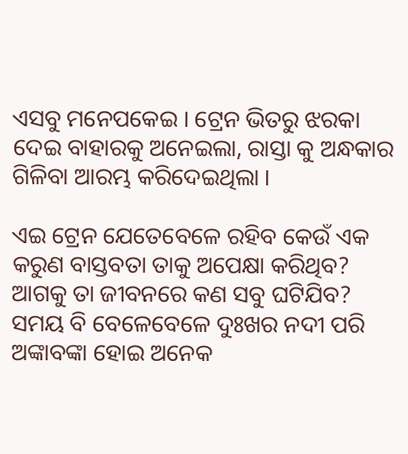ଏସବୁ ମନେପକେଇ । ଟ୍ରେନ ଭିତରୁ ଝରକା ଦେଇ ବାହାରକୁ ଅନେଇଲା, ରାସ୍ତା କୁ ଅନ୍ଧକାର ଗିଳିବା ଆରମ୍ଭ କରିଦେଇଥିଲା ।

ଏଇ ଟ୍ରେନ ଯେତେବେଳେ ରହିବ କେଉଁ ଏକ କରୁଣ ବାସ୍ତବତା ତାକୁ ଅପେକ୍ଷା କରିଥିବ? ଆଗକୁ ତା ଜୀବନରେ କଣ ସବୁ ଘଟିଯିବ? ସମୟ ବି ବେଳେବେଳେ ଦୁଃଖର ନଦୀ ପରି ଅଙ୍କାବଙ୍କା ହୋଇ ଅନେକ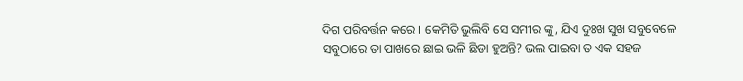ଦିଗ ପରିବର୍ତ୍ତନ କରେ । କେମିତି ଭୁଲିବି ସେ ସମୀର ଙ୍କୁ, ଯିଏ ଦୁଃଖ ସୁଖ ସବୁବେଳେ ସବୁଠାରେ ତା ପାଖରେ ଛାଇ ଭଳି ଛିଡା ହୁଅନ୍ତି? ଭଲ ପାଇବା ତ ଏକ ସହଜ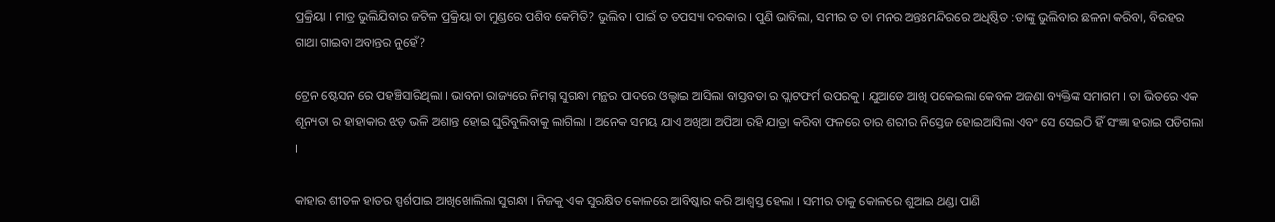ପ୍ରକ୍ରିୟା । ମାତ୍ର ଭୁଲିଯିବାର ଜଟିଳ ପ୍ରକ୍ରିୟା ତା ମୁଣ୍ଡରେ ପଶିବ କେମିତି? ଭୁଲିବ। ପାଇଁ ତ ତପସ୍ୟା ଦରକାର । ପୁଣି ଭାବିଲା, ସମୀର ତ ତା ମନର ଅନ୍ତଃମନ୍ଦିରରେ ଅଧିଷ୍ଠିତ :ତାଙ୍କୁ ଭୁଲିବାର ଛଳନା କରିବା, ବିରହର ଗାଥା ଗାଇବା ଅବାନ୍ତର ନୁହେଁ?

ଟ୍ରେନ ଷ୍ଟେସନ ରେ ପହଞ୍ଚିସାରିଥିଲା । ଭାବନା ରାଜ୍ୟରେ ନିମଗ୍ନ ସୁଗନ୍ଧା ମନ୍ଥର ପାଦରେ ଓଲ୍ହାଇ ଆସିଲା ବାସ୍ତବତା ର ପ୍ଲାଟଫର୍ମ ଉପରକୁ । ଯୁଆଡେ ଆଖି ପକେଇଲା କେବଳ ଅଜଣା ବ୍ୟକ୍ତିଙ୍କ ସମାଗମ । ତା ଭିତରେ ଏକ ଶୂନ୍ୟତା ର ହାହାକାର ଝଡ଼ ଭଳି ଅଶାନ୍ତ ହୋଇ ଘୁରିବୁଲିବାକୁ ଲାଗିଲା । ଅନେକ ସମୟ ଯାଏ ଅଖିଆ ଅପିଆ ରହି ଯାତ୍ରା କରିବା ଫଳରେ ତାର ଶରୀର ନିସ୍ତେଜ ହୋଇଆସିଲା ଏବଂ ସେ ସେଇଠି ହିଁ ସଂଜ୍ଞା ହରାଇ ପଡିଗଲା ।

କାହାର ଶୀତଳ ହାତର ସ୍ପର୍ଶପାଇ ଆଖିଖୋଲିଲା ସୁଗନ୍ଧା । ନିଜକୁ ଏକ ସୁରକ୍ଷିତ କୋଳରେ ଆବିଷ୍କାର କରି ଆଶ୍ୱସ୍ତ ହେଲା । ସମୀର ତାକୁ କୋଳରେ ଶୁଆଇ ଥଣ୍ଡା ପାଣି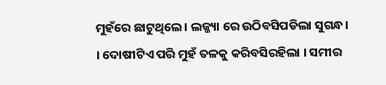ମୁହଁରେ ଛାଟୁଥିଲେ । ଲଜ୍ଜ୍ୟା ରେ ଉଠିବସିପଡିଲା ସୁଗନ୍ଧ। । ଦୋଷୀଟିଏ ପରି ମୁହଁ ତଳକୁ କରିବସିରହିଲା । ସମୀର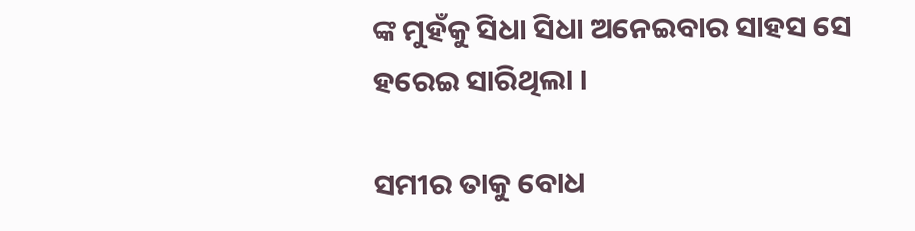ଙ୍କ ମୁହଁକୁ ସିଧା ସିଧା ଅନେଇବାର ସାହସ ସେ ହରେଇ ସାରିଥିଲା ।

ସମୀର ତାକୁ ବୋଧ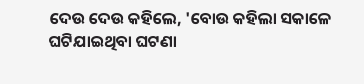ଦେଉ ଦେଉ କହିଲେ, 'ବୋଉ କହିଲା ସକାଳେ ଘଟିଯାଇଥିବା ଘଟଣା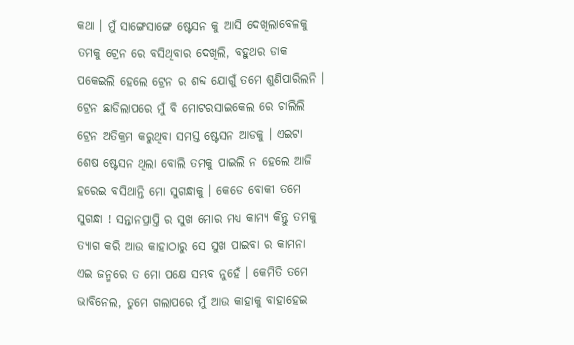କଥା । ମୁଁ ସାଙ୍ଗେସାଙ୍ଗେ ଷ୍ଟେସନ କୁ ଆସି ଦେଖିଲାବେଳକୁ ତମକୁ ଟ୍ରେନ ରେ ବସିଥିବାର ଦେଖିଲି, ବହୁଥର ଡାକ ପକେଇଲି ହେଲେ ଟ୍ରେନ ର ଶବ୍ଦ ଯୋଗୁଁ ତମେ ଶୁଣିପାରିଲନି । ଟ୍ରେନ ଛାଡିଲାପରେ ମୁଁ ବି ମୋଟରସାଇକେଲ ରେ ଚାଲିଲି ଟ୍ରେନ ଅତିକ୍ରମ କରୁଥିବା ସମସ୍ତ ଷ୍ଟେସନ ଆଡକୁ । ଏଇଟା ଶେଷ ଷ୍ଟେସନ ଥିଲା ବୋଲି ତମକୁ ପାଇଲି ନ ହେଲେ ଆଜି ହରେଇ ବସିଥାନ୍ତି ମୋ ସୁଗନ୍ଧାକୁ । କେଡେ ବୋକୀ ତମେ ସୁଗନ୍ଧା ! ସନ୍ତାନପ୍ରାପ୍ତି ର ସୁଖ ମୋର ମଧ୍ୟ କାମ୍ୟ କିନ୍ତୁ ତମକୁ ତ୍ୟାଗ କରି ଆଉ କାହାଠାରୁ ସେ ସୁଖ ପାଇବା ର କାମନା ଏଇ ଜନ୍ମରେ ତ ମୋ ପକ୍ଷେ ସମ୍ଭବ ନୁହେଁ । କେମିତି ତମେ ଭାବିନେଲ, ତୁମେ ଗଲାପରେ ମୁଁ ଆଉ କାହାକୁ ବାହାହେଇ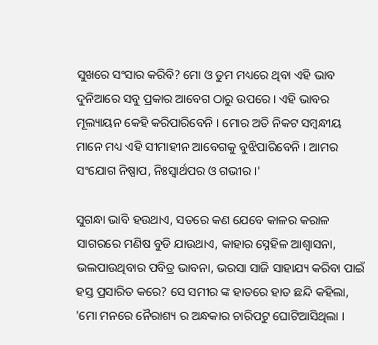ସୁଖରେ ସଂସାର କରିବି? ମୋ ଓ ତୁମ ମଧ୍ୟରେ ଥିବା ଏହି ଭାବ ଦୁନିଆରେ ସବୁ ପ୍ରକାର ଆବେଗ ଠାରୁ ଉପରେ । ଏହି ଭାବର ମୂଲ୍ୟାୟନ କେହି କରିପାରିବେନି । ମୋର ଅତି ନିକଟ ସମ୍ବନ୍ଧୀୟ ମାନେ ମଧ୍ୟ ଏହି ସୀମାହୀନ ଆବେଗକୁ ବୁଝିପାରିବେନି । ଆମର ସଂଯୋଗ ନିଷ୍ପାପ, ନିଃସ୍ୱାର୍ଥପର ଓ ଗଭୀର ।'

ସୁଗନ୍ଧା ଭାବି ହଉଥାଏ, ସତରେ କଣ ଯେବେ କାଳର କରାଳ ସାଗରରେ ମଣିଷ ବୁଡି ଯାଉଥାଏ, କାହାର ସ୍ନେହିଳ ଆଶ୍ୱାସନା, ଭଲପାଉଥିବାର ପବିତ୍ର ଭାବନା, ଭରସା ସାଜି ସାହାଯ୍ୟ କରିବା ପାଇଁ ହସ୍ତ ପ୍ରସାରିତ କରେ? ସେ ସମୀର ଙ୍କ ହାତରେ ହାତ ଛନ୍ଦି କହିଲା, 'ମୋ ମନରେ ନୈରାଶ୍ୟ ର ଅନ୍ଧକାର ଚାରିପଟୁ ଘୋଟିଆସିଥିଲା ।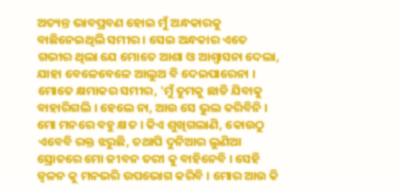ଅତ୍ୟନ୍ତ ଭାବପ୍ରବଣ ହୋଇ ମୁଁ ଅନ୍ଧକାରକୁ ବାଛିନେଇଥିଲି ସମୀର । ସେଇ ଅନ୍ଧକାର ଏତେ ଗଭୀର ଥିଲା ଯେ ମୋତେ ଆଶା ଓ ଆଶ୍ୱାସନା ଦେଲା, ଯାହା ବେଳେବେଳେ ଆଲୁଅ ବି ଦେଇପାରେନା । ମୋତେ କ୍ଷମାକର ସମୀର, 'ମୁଁ ତୁମକୁ ଛାଡି ଯିବାକୁ ବାହାରିଗଲି । ହେଲେ ନା, ଆଉ ସେ ଭୁଲ କରିବିନି । ମୋ ମନରେ ବହୁ କ୍ଷତ । କିଏ ଶୁଖିଗଲାଣି, କୋଉଠୁ ଏବେବି ରକ୍ତ ଝରୁଛି, ତଥାପି ଦୁନିଆର ଲୁଣିଆ ସ୍ରୋତରେ ମୋ ଜୀବନ ତରୀ କୁ ବାହିନେବି । ସେହି ଜ୍ବଳନ କୁ ମନଭରି ଉପଭୋଗ କରିବି । ମୋର ଆଉ କି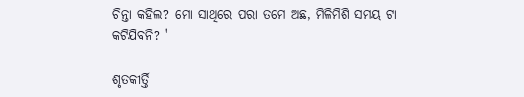ଚିନ୍ତା କହିଲ? ମୋ ସାଥିରେ ପରା ତମେ ଅଛ, ମିଳିମିଶି ସମୟ ଟା କଟିଯିବନି? '

ଶୃତକୀର୍ତ୍ତି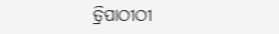ତ୍ରିପାଠୀଠୀ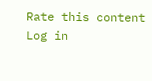Rate this content
Log in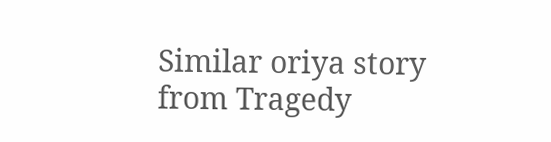Similar oriya story from Tragedy